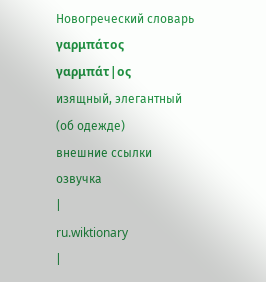Новогреческий словарь
γαρμπάτος
γαρμπάτ|ος
изящный, элегантный
(об одежде)
внешние ссылки
озвучка
|
ru.wiktionary
|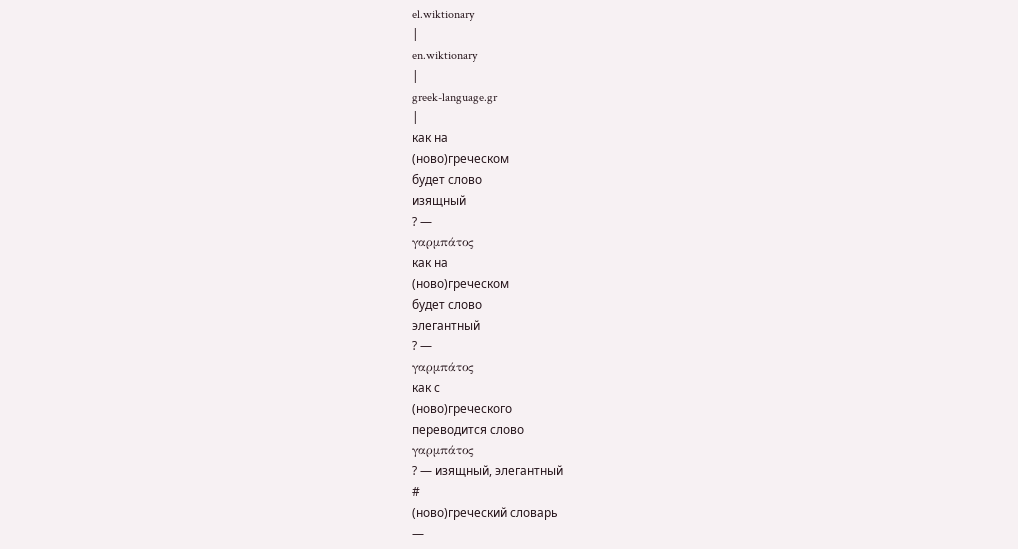el.wiktionary
|
en.wiktionary
|
greek-language.gr
|
как на
(ново)греческом
будет слово
изящный
? —
γαρμπάτος
как на
(ново)греческом
будет слово
элегантный
? —
γαρμπάτος
как с
(ново)греческого
переводится слово
γαρμπάτος
? — изящный, элегантный
#
(ново)греческий словарь
—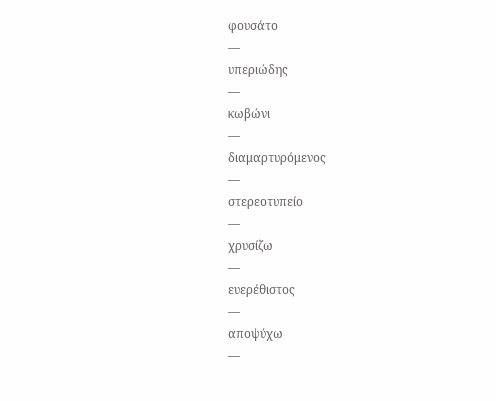φουσάτο
—
υπεριώδης
—
κωβώνι
—
διαμαρτυρόμενος
—
στερεοτυπείο
—
χρυσίζω
—
ευερέθιστος
—
αποψύχω
—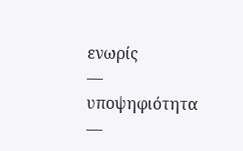ενωρίς
—
υποψηφιότητα
—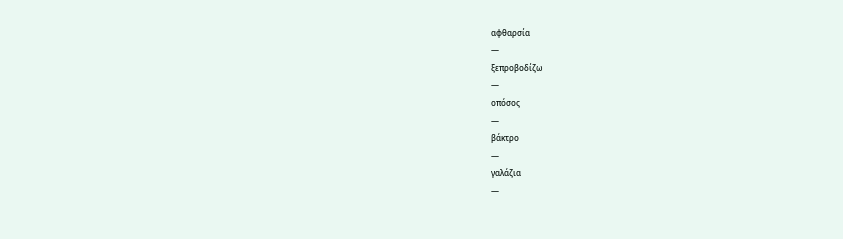αφθαρσία
—
ξεπροβοδίζω
—
οπόσος
—
βάκτρο
—
γαλάζια
—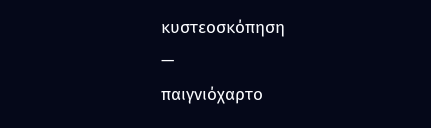κυστεοσκόπηση
—
παιγνιόχαρτο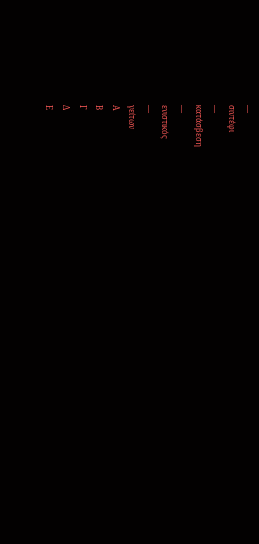—
σιντέφι
—
κατάσβεση
—
ενιστικός
—
γείτων
Α
Β
Γ
Δ
Ε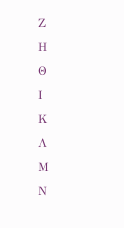Ζ
Η
Θ
Ι
Κ
Λ
Μ
Ν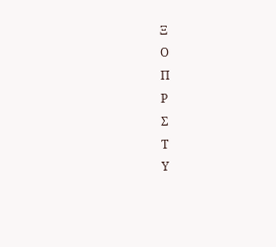Ξ
Ο
Π
Ρ
Σ
Τ
Υ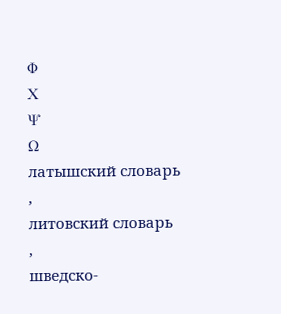Φ
Χ
Ψ
Ω
латышский словарь
,
литовский словарь
,
шведско-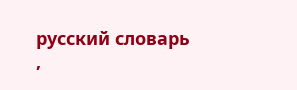русский словарь
,